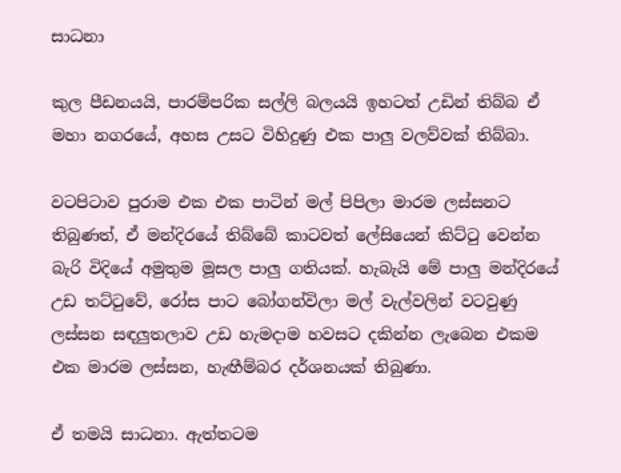සාධනා

කුල පීඩනයයි, පාරම්පරික සල්ලි බලයයි ඉහටත් උඩින් තිබ්බ ඒ මහා නගරයේ, අහස උසට විහිදුණු එක පාලු වලව්වක් තිබ්බා.

වටපිටාව පුරාම එක එක පාටින් මල් පිපිලා මාරම ලස්සනට තිබුණත්, ඒ මන්දිරයේ තිබ්බේ කාටවත් ලේසියෙන් කිට්ටු වෙන්න බැරි විදියේ අමුතුම මූසල පාලු ගතියක්. හැබැයි මේ පාලු මන්දිරයේ උඩ තට්ටුවේ, රෝස පාට බෝගන්විලා මල් වැල්වලින් වටවුණු ලස්සන සඳලුතලාව උඩ හැමදාම හවසට දකින්න ලැබෙන එකම එක මාරම ලස්සන, හැඟීම්බර දර්ශනයක් තිබුණා.

ඒ තමයි සාධනා. ඇත්තටම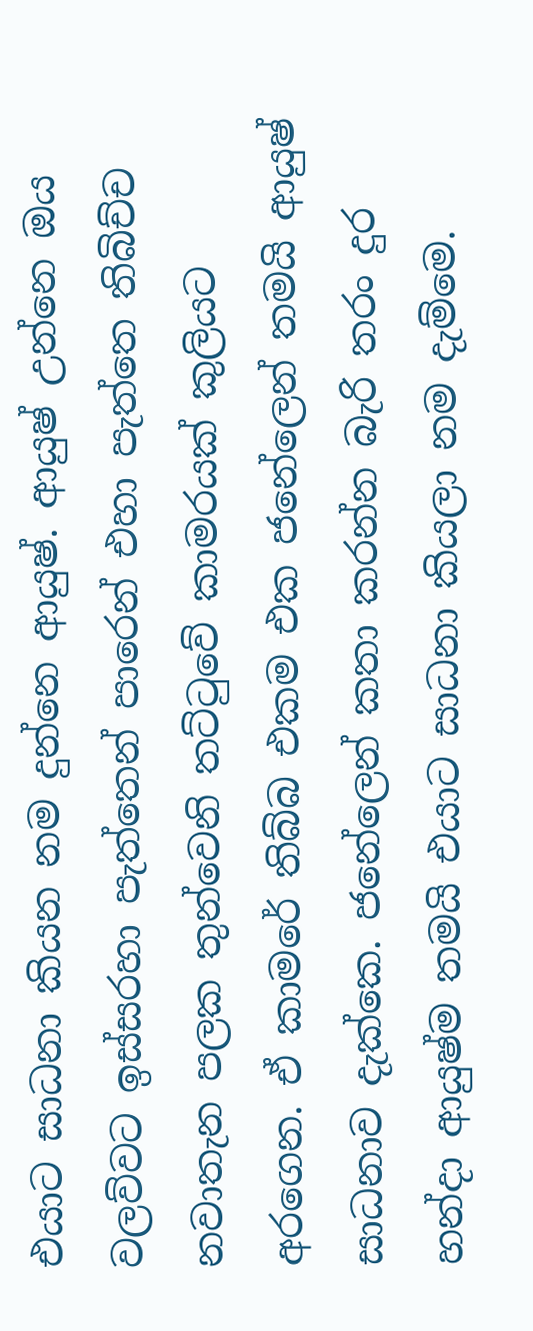එයාට සාධනා කියන නම දුන්නෙ ආයුෂ්. ආයුෂ් උන්නෙ ඔය වලව්වට ඉස්සරහා පැත්තෙන් පාරෙන් එහා පැත්තෙ තිබිච්ච නවාතැන පලක තුන්වෙනි තට්ටුවේ කාමරයක් කුලියට අරගෙන. ඒ කාමරේ තිබ්බ එකම එක ජනේලෙන් තමයි ආයුෂ් සාධනාව දැක්කෙ. ජනේලෙන් කතා කරන්න බැරි තරං දුර හන්දා ආයුෂ්ම තමයි එයාට සාධනා කියලා නම දැම්මෙ.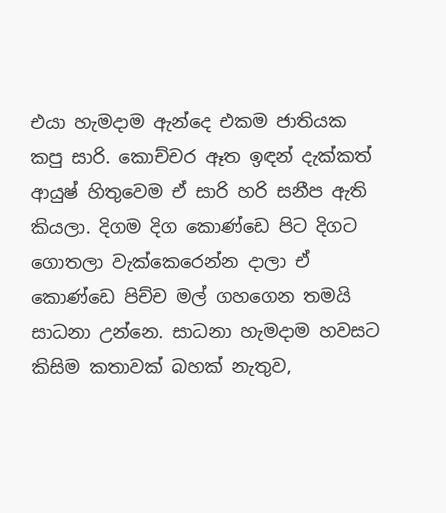එයා හැමදාම ඇන්දෙ එකම ජාතියක කපු සාරි. කොච්චර ඈත ඉඳන් දැක්කත් ආයුෂ් හිතුවෙම ඒ සාරි හරි සනීප ඇති කියලා. දිගම දිග කොණ්ඩෙ පිට දිගට ගොතලා වැක්කෙරෙන්න දාලා ඒ කොණ්ඩෙ පිච්ච මල් ගහගෙන තමයි සාධනා උන්නෙ. සාධනා හැමදාම හවසට කිසිම කතාවක් බහක් නැතුව,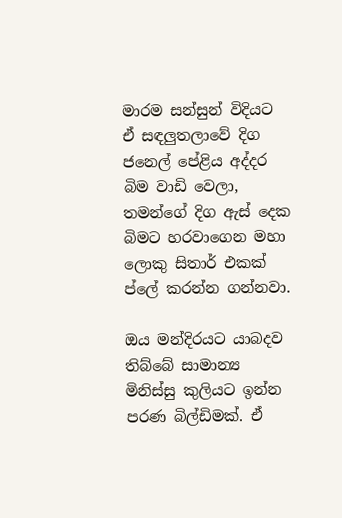මාරම සන්සුන් විදියට ඒ සඳලුතලාවේ දිග ජනෙල් පේළිය අද්දර බිම වාඩි වෙලා, තමන්ගේ දිග ඇස් දෙක බිමට හරවාගෙන මහා ලොකු සිතාර් එකක් ප්ලේ කරන්න ගන්නවා.

ඔය මන්දිරයට යාබදව තිබ්බේ සාමාන්‍ය මිනිස්සු කුලියට ඉන්න පරණ බිල්ඩිමක්. ඒ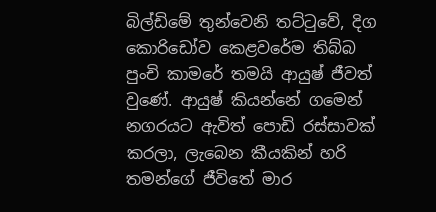බිල්ඩිමේ තුන්වෙනි තට්ටුවේ, දිග කොරිඩෝව කෙළවරේම තිබ්බ පුංචි කාමරේ තමයි ආයුෂ් ජීවත් වුණේ. ආයුෂ් කියන්නේ ගමෙන් නගරයට ඇවිත් පොඩි රස්සාවක් කරලා, ලැබෙන කීයකින් හරි තමන්ගේ ජීවිතේ මාර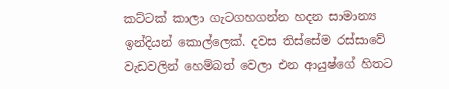කට්ටක් කාලා ගැටගහගන්න හදන සාමාන්‍ය ඉන්දියන් කොල්ලෙක්. දවස තිස්සේම රස්සාවේ වැඩවලින් හෙම්බත් වෙලා එන ආයුෂ්ගේ හිතට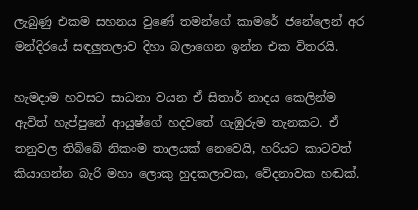ලැබුණු එකම සහනය වුණේ තමන්ගේ කාමරේ ජනේලෙන් අර මන්දිරයේ සඳලුතලාව දිහා බලාගෙන ඉන්න එක විතරයි.

හැමදාම හවසට සාධනා වයන ඒ සිතාර් නාදය කෙලින්ම ඇවිත් හැප්පුනේ ආයුෂ්ගේ හදවතේ ගැඹුරුම තැනකට. ඒ තනුවල තිබ්බේ නිකංම තාලයක් නෙවෙයි, හරියට කාටවත් කියාගන්න බැරි මහා ලොකු හුදකලාවක, වේදනාවක හඬක්.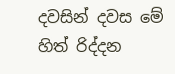දවසින් දවස මේ හිත් රිද්දන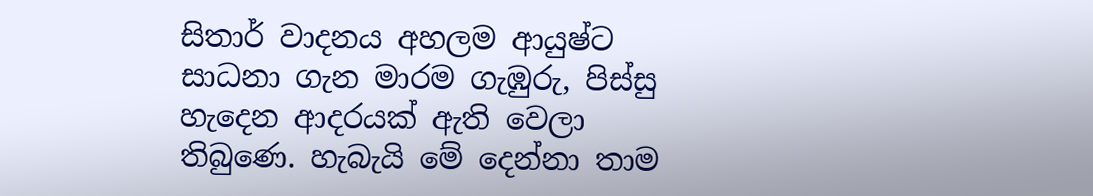සිතාර් වාදනය අහලම ආයුෂ්ට සාධනා ගැන මාරම ගැඹුරු, පිස්සු හැදෙන ආදරයක් ඇති වෙලා තිබුණෙ. හැබැයි මේ දෙන්නා තාම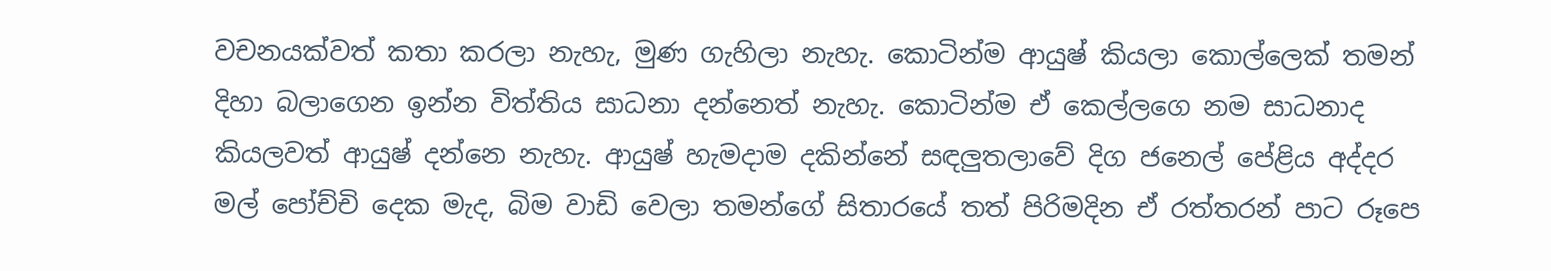වචනයක්වත් කතා කරලා නැහැ, මුණ ගැහිලා නැහැ. කොටින්ම ආයුෂ් කියලා කොල්ලෙක් තමන් දිහා බලාගෙන ඉන්න විත්තිය සාධනා දන්නෙත් නැහැ. කොටින්ම ඒ කෙල්ලගෙ නම සාධනාද කියලවත් ආයුෂ් දන්නෙ නැහැ. ආයුෂ් හැමදාම දකින්නේ සඳලුතලාවේ දිග ජනෙල් පේළිය අද්දර මල් පෝච්චි දෙක මැද, බිම වාඩි වෙලා තමන්ගේ සිතාරයේ තත් පිරිමදින ඒ රත්තරන් පාට රූපෙ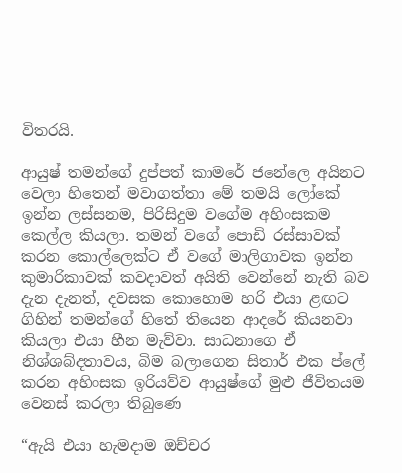විතරයි.

ආයුෂ් තමන්ගේ දුප්පත් කාමරේ ජනේලෙ අයිනට වෙලා හිතෙන් මවාගත්තා මේ තමයි ලෝකේ ඉන්න ලස්සනම, පිරිසිදුම වගේම අහිංසකම කෙල්ල කියලා. තමන් වගේ පොඩි රස්සාවක් කරන කොල්ලෙක්ට ඒ වගේ මාලිගාවක ඉන්න කුමාරිකාවක් කවදාවත් අයිති වෙන්නේ නැති බව දැන දැනත්, දවසක කොහොම හරි එයා ළඟට ගිහින් තමන්ගේ හිතේ තියෙන ආදරේ කියනවා කියලා එයා හීන මැව්වා. සාධනාගෙ ඒ නිශ්ශබ්දතාවය, බිම බලාගෙන සිතාර් එක ප්ලේ කරන අහිංසක ඉරියව්ව ආයුෂ්ගේ මුළු ජීවිතයම වෙනස් කරලා තිබුණෙ

“ඇයි එයා හැමදාම ඔච්චර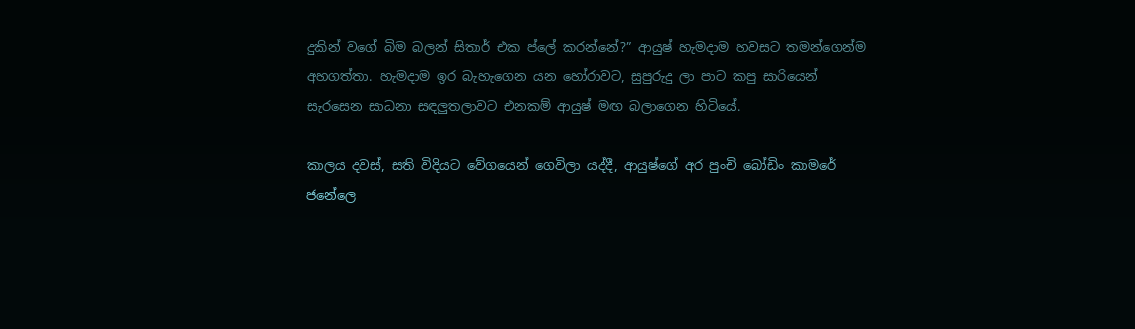දුකින් වගේ බිම බලන් සිතාර් එක ප්ලේ කරන්නේ?” ආයුෂ් හැමදාම හවසට තමන්ගෙන්ම අහගත්තා. හැමදාම ඉර බැහැගෙන යන හෝරාවට, සුපුරුදු ලා පාට කපු සාරියෙන් සැරසෙන සාධනා සඳලුතලාවට එනකම් ආයුෂ් මඟ බලාගෙන හිටියේ.

කාලය දවස්, සති විදියට වේගයෙන් ගෙවිලා යද්දී, ආයුෂ්ගේ අර පුංචි බෝඩිං කාමරේ ජනේලෙ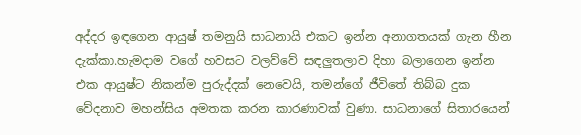අද්දර ඉඳගෙන ආයුෂ් තමනුයි සාධනායි එකට ඉන්න අනාගතයක් ගැන හීන දැක්කා.හැමදාම වගේ හවසට වලව්වේ සඳලුතලාව දිහා බලාගෙන ඉන්න එක ආයුෂ්ට නිකන්ම පුරුද්දක් නෙවෙයි, තමන්ගේ ජීවිතේ තිබ්බ දුක වේදනාව මහන්සිය අමතක කරන කාරණාවක් වුණා. සාධනාගේ සිතාරයෙන්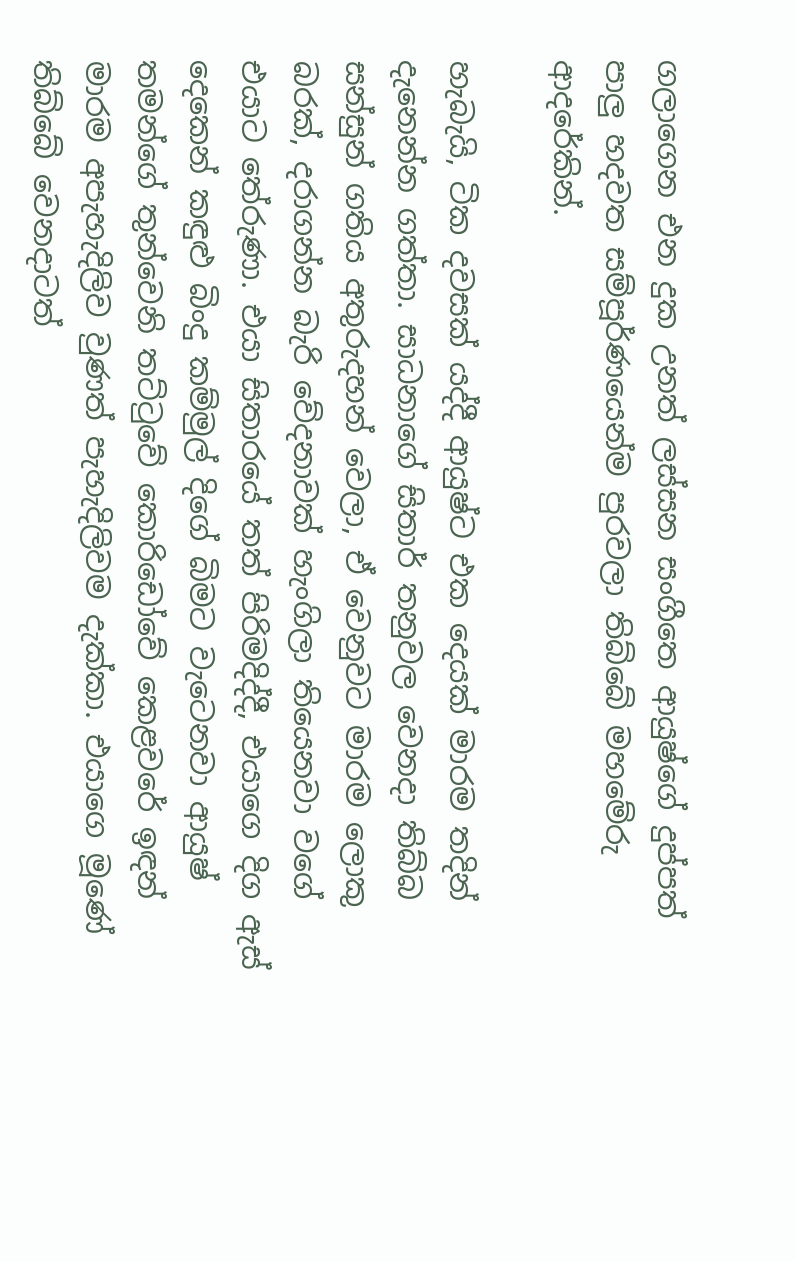ගලාගෙන එන දුක උනත් ලස්සන සංගීතෙ ආයුෂ්ගේ දුප්පත් පාලු හදවත සම්පූර්ණයෙන්ම පුරවලා තිබ්බේ මහමේරු ආදරේකින්.

හැබැයි, ටික දවසක් යද්දී ආයුෂ්ට එක දෙයක් මාරම තදින් දැනෙන්න ගත්තා. සාධනාගේ සිතාර් තනුවල වෙනදා තිබ්බ සන්සුන් ගතිය අතුරුදහන් වෙලා, ඒ වෙනුවට මාරම ලොකු බරක්, දරාගන්න බැරි වේදනාවක් හැංගිලා තියෙනවා වගේ එයාට තේරුණා. එයා සිතාරයේ තත් පිරිමදිද්දී, එයාගෙ දිග ඇස් දෙකෙන් කඳුළු බිංදු කම්මුල් දිගේ බිමට වැටෙනවා ආයුෂ් තමන්ගේ තුන්වෙනි තට්ටුවේ කොරිඩෝවේ කෙළවරේ ඉඳන් මාරම අපැහැදිලිව වුණත් පැහැදිලිවම දැක්කා. එයාගෙ මූණේ තිබ්බේ වෙනදාටත්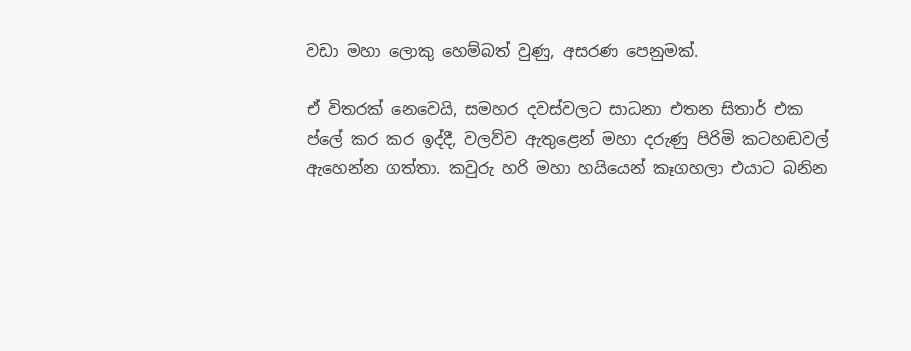වඩා මහා ලොකු හෙම්බත් වුණු, අසරණ පෙනුමක්.

ඒ විතරක් නෙවෙයි, සමහර දවස්වලට සාධනා එතන සිතාර් එක ප්ලේ කර කර ඉද්දී, වලව්ව ඇතුළෙන් මහා දරුණු පිරිමි කටහඬවල් ඇහෙන්න ගත්තා. කවුරු හරි මහා හයියෙන් කෑගහලා එයාට බනින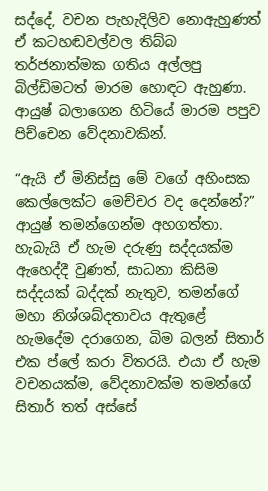සද්දේ, වචන පැහැදිලිව නොඇහුණත් ඒ කටහඬවල්වල තිබ්බ තර්ජනාත්මක ගතිය අල්ලපු බිල්ඩිමටත් මාරම හොඳට ඇහුණා. ආයුෂ් බලාගෙන හිටියේ මාරම පපුව පිච්චෙන වේදනාවකින්.

“ඇයි ඒ මිනිස්සු මේ වගේ අහිංසක කෙල්ලෙක්ට මෙච්චර වද දෙන්නේ?” ආයුෂ් තමන්ගෙන්ම අහගත්තා. හැබැයි ඒ හැම දරුණු සද්දයක්ම ඇහෙද්දී වුණත්, සාධනා කිසිම සද්දයක් බද්දක් නැතුව, තමන්ගේ මහා නිශ්ශබ්දතාවය ඇතුළේ හැමදේම දරාගෙන, බිම බලන් සිතාර් එක ප්ලේ කරා විතරයි. එයා ඒ හැම වචනයක්ම, වේදනාවක්ම තමන්ගේ සිතාර් තත් අස්සේ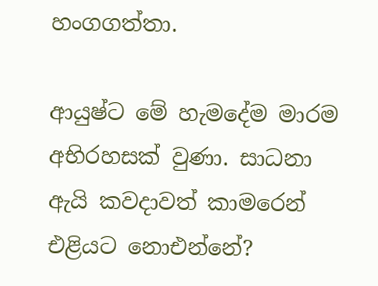හංගගත්තා.

ආයුෂ්ට මේ හැමදේම මාරම අභිරහසක් වුණා. සාධනා ඇයි කවදාවත් කාමරෙන් එළියට නොඑන්නේ?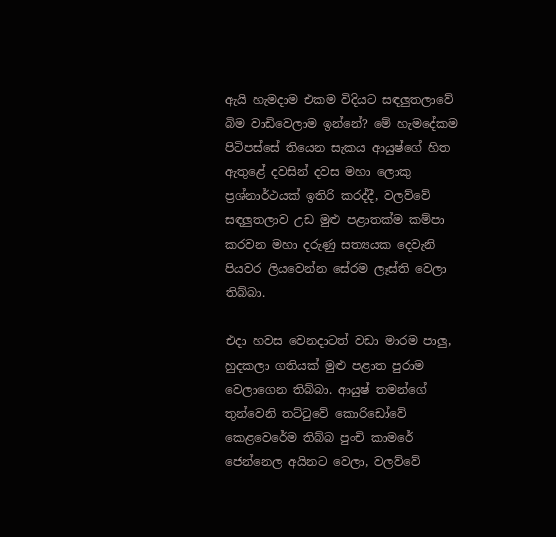ඇයි හැමදාම එකම විදියට සඳලුතලාවේ බිම වාඩිවෙලාම ඉන්නේ? මේ හැමදේකම පිටිපස්සේ තියෙන සැකය ආයුෂ්ගේ හිත ඇතුළේ දවසින් දවස මහා ලොකු ප්‍රශ්නාර්ථයක් ඉතිරි කරද්දී, වලව්වේ සඳලුතලාව උඩ මුළු පළාතක්ම කම්පා කරවන මහා දරුණු සත්‍යයක දෙවැනි පියවර ලියවෙන්න සේරම ලෑස්ති වෙලා තිබ්බා.

එදා හවස වෙනදාටත් වඩා මාරම පාලු, හුදකලා ගතියක් මුළු පළාත පුරාම වෙලාගෙන තිබ්බා. ආයුෂ් තමන්ගේ තුන්වෙනි තට්ටුවේ කොරිඩෝවේ කෙළවෙරේම තිබ්බ පුංචි කාමරේ ජෙන්නෙල අයිනට වෙලා, වලව්වේ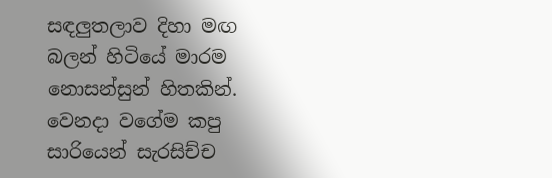සඳලුතලාව දිහා මඟ බලන් හිටියේ මාරම නොසන්සුන් හිතකින්. වෙනදා වගේම කපු සාරියෙන් සැරසිච්ච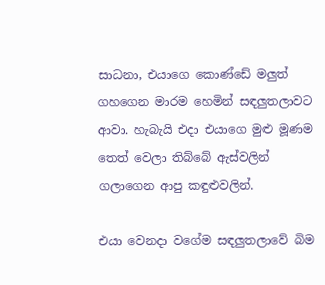සාධනා, එයාගෙ කොණ්ඩේ මලුත් ගහගෙන මාරම හෙමින් සඳලුතලාවට ආවා. හැබැයි එදා එයාගෙ මුළු මූණම තෙත් වෙලා තිබ්බේ ඇස්වලින් ගලාගෙන ආපු කඳුළුවලින්.

එයා වෙනදා වගේම සඳලුතලාවේ බිම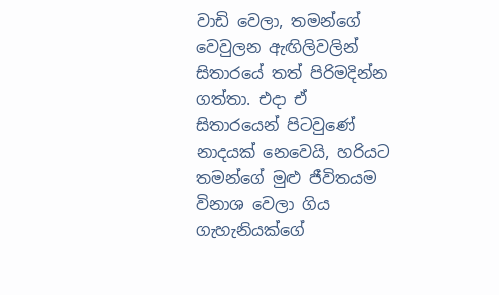වාඩි වෙලා, තමන්ගේ වෙවුලන ඇඟිලිවලින් සිතාරයේ තත් පිරිමදින්න ගත්තා. එදා ඒ සිතාරයෙන් පිටවුණේ නාදයක් නෙවෙයි, හරියට තමන්ගේ මුළු ජීවිතයම විනාශ වෙලා ගිය ගැහැනියක්ගේ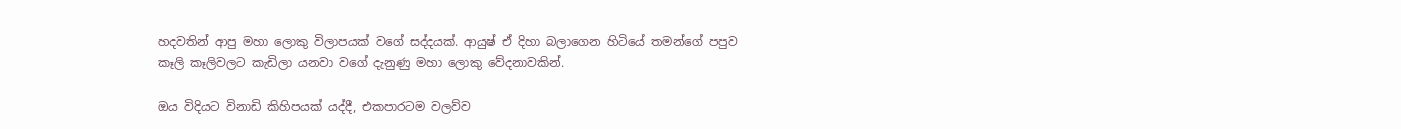හදවතින් ආපු මහා ලොකු විලාපයක් වගේ සද්දයක්. ආයුෂ් ඒ දිහා බලාගෙන හිටියේ තමන්ගේ පපුව කෑලි කෑලිවලට කැඩිලා යනවා වගේ දැනුණු මහා ලොකු වේදනාවකින්.

ඔය විදියට විනාඩි කිහිපයක් යද්දී, එකපාරටම වලව්ව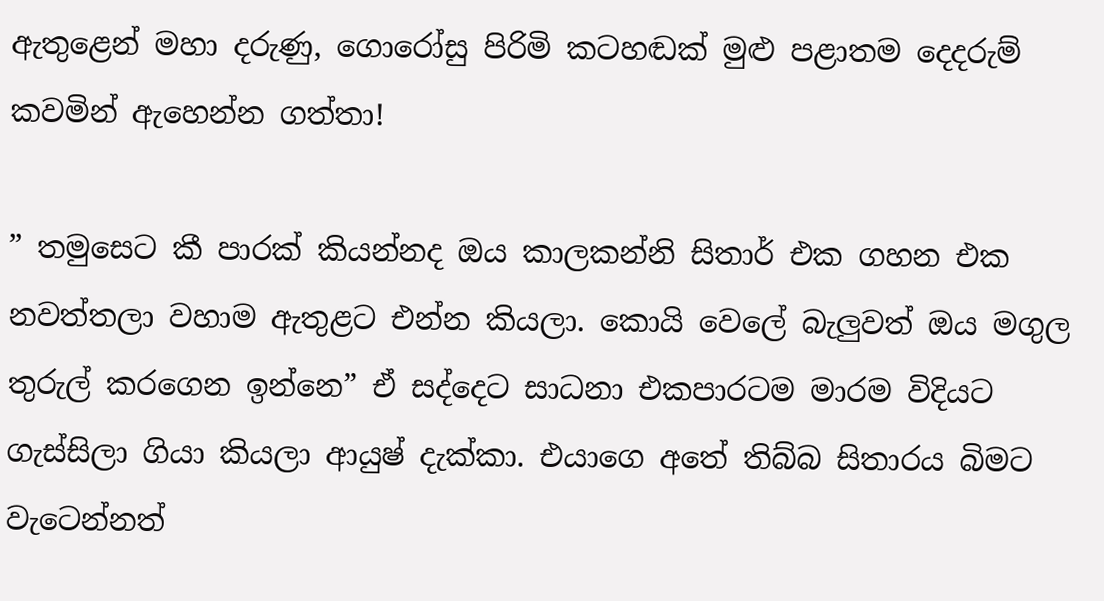ඇතුළෙන් මහා දරුණු, ගොරෝසු පිරිමි කටහඬක් මුළු පළාතම දෙදරුම් කවමින් ඇහෙන්න ගත්තා!

” තමුසෙට කී පාරක් කියන්නද ඔය කාලකන්නි සිතාර් එක ගහන එක නවත්තලා වහාම ඇතුළට එන්න කියලා. කොයි වෙලේ බැලුවත් ඔය මගුල තුරුල් කරගෙන ඉන්නෙ” ඒ සද්දෙට සාධනා එකපාරටම මාරම විදියට ගැස්සිලා ගියා කියලා ආයුෂ් දැක්කා. එයාගෙ අතේ තිබ්බ සිතාරය බිමට වැටෙන්නත්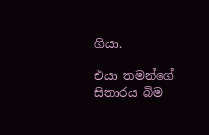ගියා.

එයා තමන්ගේ සිතාරය බිම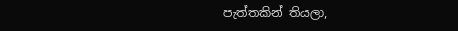පැත්තකින් තියලා,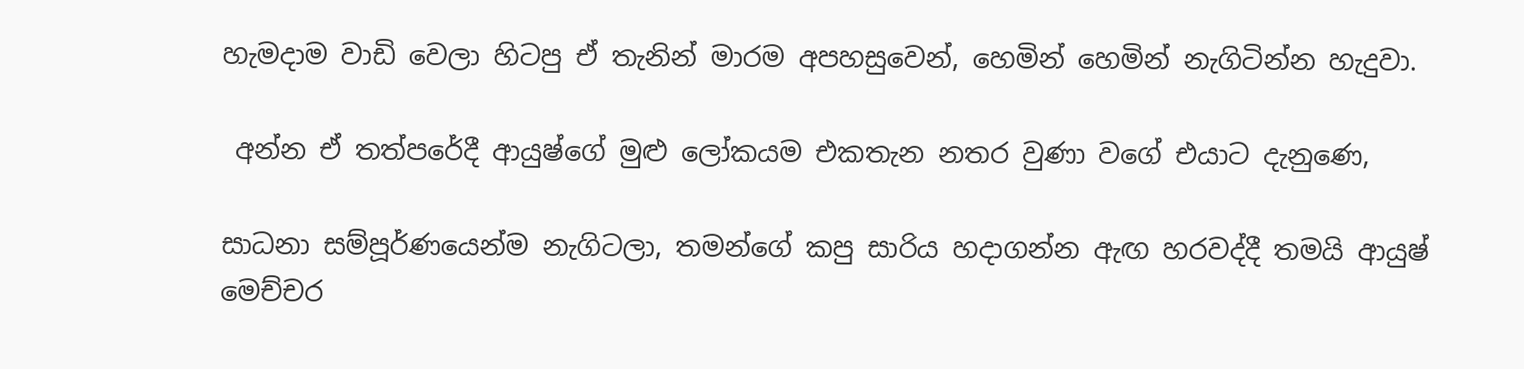හැමදාම වාඩි වෙලා හිටපු ඒ තැනින් මාරම අපහසුවෙන්, හෙමින් හෙමින් නැගිටින්න හැදුවා.

 අන්න ඒ තත්පරේදී ආයුෂ්ගේ මුළු ලෝකයම එකතැන නතර වුණා වගේ එයාට දැනුණෙ,

සාධනා සම්පූර්ණයෙන්ම නැගිටලා, තමන්ගේ කපු සාරිය හදාගන්න ඇඟ හරවද්දී තමයි ආයුෂ් මෙච්චර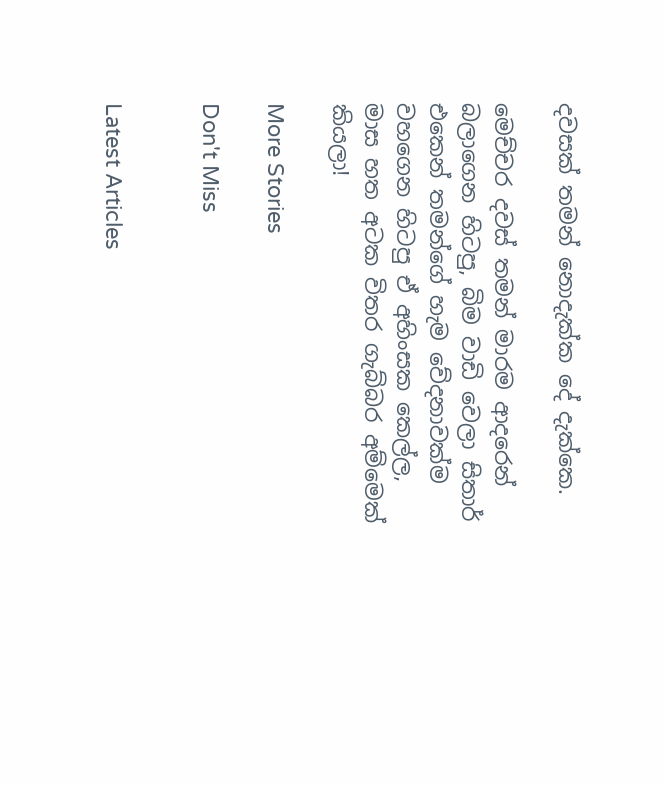දවසක් තමන් නොදැක්ක දේ දැක්කෙ.

මෙච්චර දවස් තමන් මාරම ආදරෙන් බලාගෙන හිටපු, බිම වාඩි වෙලා සිතාර් එකෙන් තමන්ගේ හැම වේදනාවක්ම වහගෙන හිටපු ඒ අහිංසක කෙල්ල, මාස හත අටක විතර ගැබ්බර අම්මෙක් කියලා!

More Stories

Don't Miss


Latest Articles